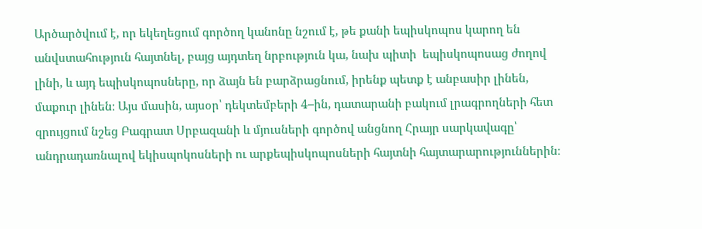Արծարծվում է, որ եկեղեցում գործող կանոնը նշում է, թե քանի եպիսկոպոս կարող են անվստահություն հայտնել, բայց այդտեղ նրբություն կա, նախ պիտի  եպիսկոպոսաց ժողով լինի, և այդ եպիսկոպոսները, որ ձայն են բարձրացնում, իրենք պետք է անբասիր լինեն, մաքուր լինեն։ Այս մասին, այսօր՝ դեկտեմբերի 4–ին, դատարանի բակում լրագրողների հետ զրույցում նշեց Բագրատ Սրբազանի և մյուսների գործով անցնող Հրայր սարկավագը՝ անդրադառնալով եկիսպոկոսների ու արքեպիսկոպոսների հայտնի հայտարարություններին։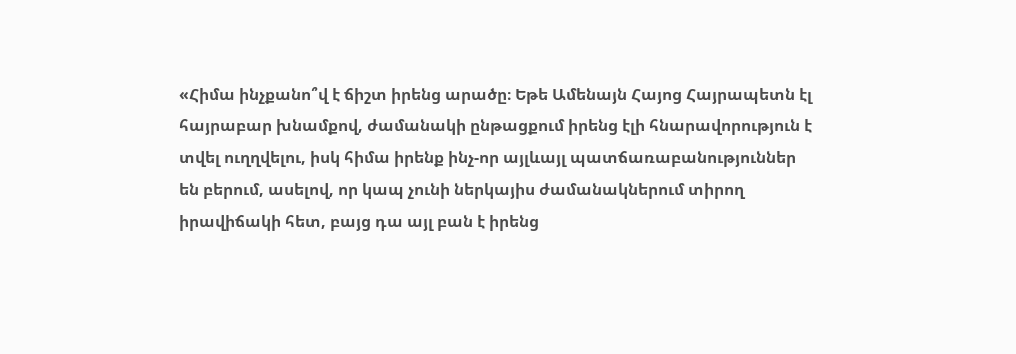«Հիմա ինչքանո՞վ է ճիշտ իրենց արածը։ Եթե Ամենայն Հայոց Հայրապետն էլ հայրաբար խնամքով, ժամանակի ընթացքում իրենց էլի հնարավորություն է տվել ուղղվելու, իսկ հիմա իրենք ինչ-որ այլևայլ պատճառաբանություններ են բերում, ասելով, որ կապ չունի ներկայիս ժամանակներում տիրող իրավիճակի հետ, բայց դա այլ բան է իրենց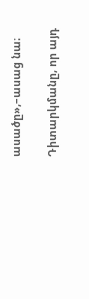ասածը»,–ասաց նա։

Դիտարկմանը, որ այդ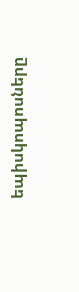եպիսկոպոսները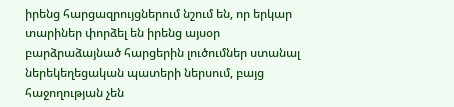իրենց հարցազրույցներում նշում են, որ երկար տարիներ փորձել են իրենց այսօր բարձրաձայնած հարցերին լուծումներ ստանալ ներեկեղեցական պատերի ներսում, բայց հաջողության չեն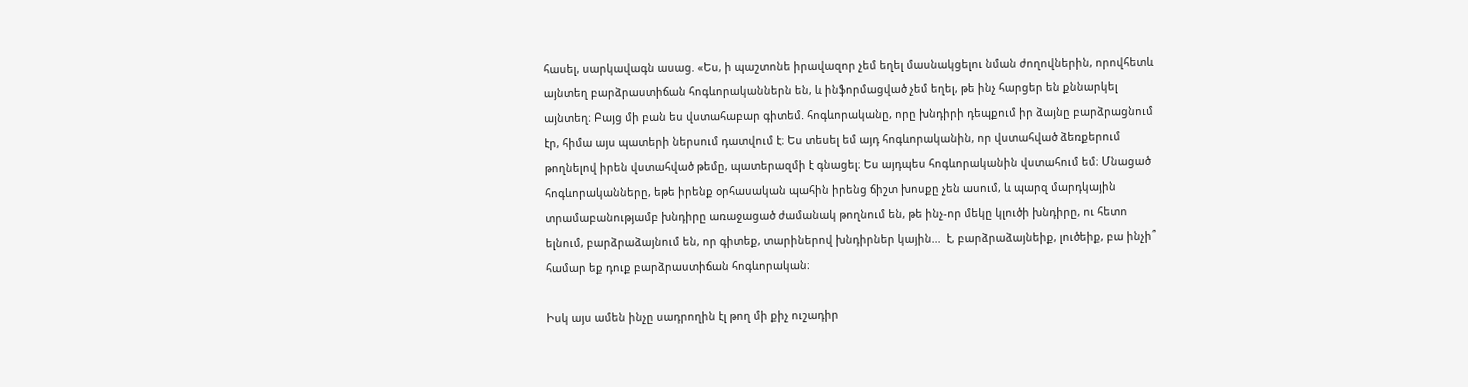հասել, սարկավագն ասաց. «Ես, ի պաշտոնե իրավազոր չեմ եղել մասնակցելու նման ժողովներին, որովհետև այնտեղ բարձրաստիճան հոգևորականներն են, և ինֆորմացված չեմ եղել, թե ինչ հարցեր են քննարկել այնտեղ։ Բայց մի բան ես վստահաբար գիտեմ. հոգևորականը, որը խնդիրի դեպքում իր ձայնը բարձրացնում էր, հիմա այս պատերի ներսում դատվում է։ Ես տեսել եմ այդ հոգևորականին, որ վստահված ձեռքերում թողնելով իրեն վստահված թեմը, պատերազմի է գնացել։ Ես այդպես հոգևորականին վստահում եմ։ Մնացած հոգևորականները, եթե իրենք օրհասական պահին իրենց ճիշտ խոսքը չեն ասում, և պարզ մարդկային տրամաբանությամբ խնդիրը առաջացած ժամանակ թողնում են, թե ինչ-որ մեկը կլուծի խնդիրը, ու հետո ելնում, բարձրաձայնում են, որ գիտեք, տարիներով խնդիրներ կային...  է, բարձրաձայնեիք, լուծեիք, բա ինչի՞ համար եք դուք բարձրաստիճան հոգևորական։

Իսկ այս ամեն ինչը սադրողին էլ թող մի քիչ ուշադիր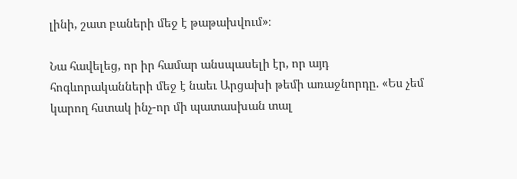լինի, շատ բաների մեջ է թաթախվում»։

Նա հավելեց, որ իր համար անսպասելի էր, որ այդ հոգևորականների մեջ է նաեւ Արցախի թեմի առաջնորդը. «Ես չեմ կարող հստակ ինչ-որ մի պատասխան տալ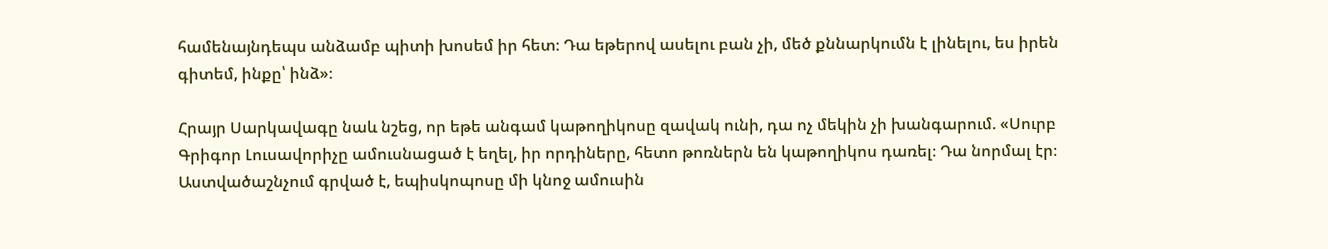համենայնդեպս անձամբ պիտի խոսեմ իր հետ։ Դա եթերով ասելու բան չի, մեծ քննարկումն է լինելու, ես իրեն գիտեմ, ինքը՝ ինձ»։

Հրայր Սարկավագը նաև նշեց, որ եթե անգամ կաթողիկոսը զավակ ունի, դա ոչ մեկին չի խանգարում. «Սուրբ Գրիգոր Լուսավորիչը ամուսնացած է եղել, իր որդիները, հետո թոռներն են կաթողիկոս դառել։ Դա նորմալ էր։ Աստվածաշնչում գրված է, եպիսկոպոսը մի կնոջ ամուսին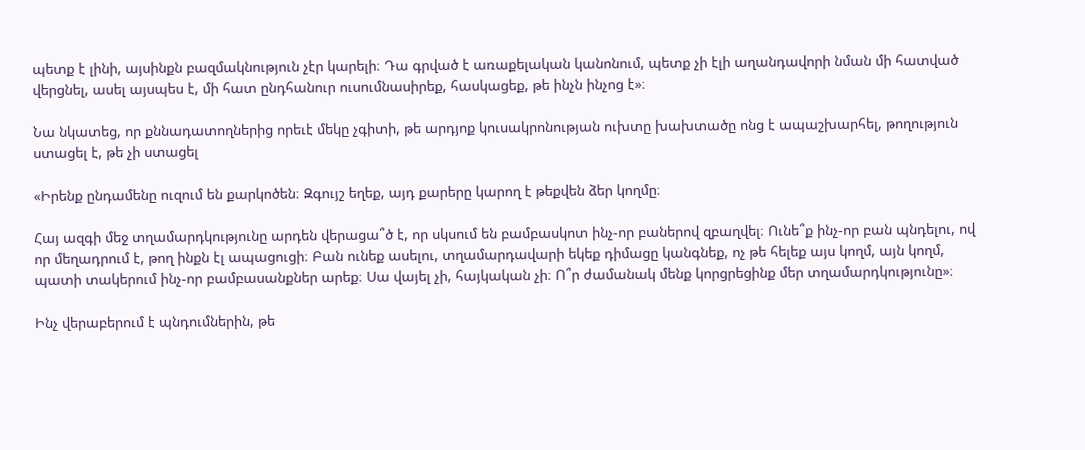պետք է լինի, այսինքն բազմակնություն չէր կարելի։ Դա գրված է առաքելական կանոնում, պետք չի էլի աղանդավորի նման մի հատված վերցնել, ասել այսպես է, մի հատ ընդհանուր ուսումնասիրեք, հասկացեք, թե ինչն ինչոց է»։

Նա նկատեց, որ քննադատողներից որեւէ մեկը չգիտի, թե արդյոք կուսակրոնության ուխտը խախտածը ոնց է ապաշխարհել, թողություն ստացել է, թե չի ստացել

«Իրենք ընդամենը ուզում են քարկոծեն։ Զգույշ եղեք, այդ քարերը կարող է թեքվեն ձեր կողմը։

Հայ ազգի մեջ տղամարդկությունը արդեն վերացա՞ծ է, որ սկսում են բամբասկոտ ինչ-որ բաներով զբաղվել։ Ունե՞ք ինչ-որ բան պնդելու, ով որ մեղադրում է, թող ինքն էլ ապացուցի։ Բան ունեք ասելու, տղամարդավարի եկեք դիմացը կանգնեք, ոչ թե հելեք այս կողմ, այն կողմ, պատի տակերում ինչ-որ բամբասանքներ արեք։ Սա վայել չի, հայկական չի։ Ո՞ր ժամանակ մենք կորցրեցինք մեր տղամարդկությունը»։

Ինչ վերաբերում է պնդումներին, թե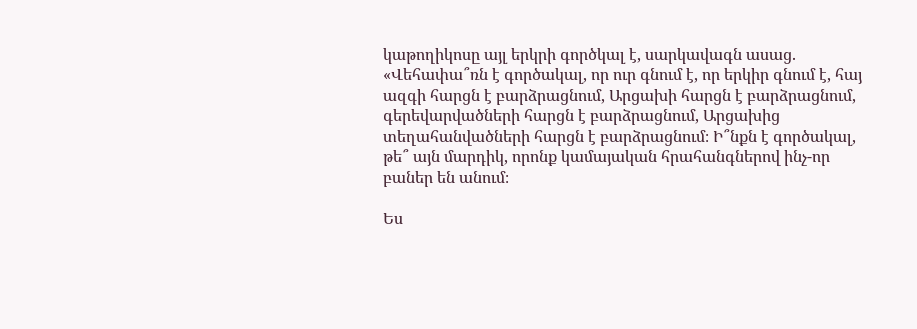կաթողիկոսը այլ երկրի գործկալ է, սարկավագն ասաց. «Վեհափա՞ռն է գործակալ, որ ուր գնում է, որ երկիր գնում է, հայ ազգի հարցն է բարձրացնում, Արցախի հարցն է բարձրացնում, գերեվարվածների հարցն է բարձրացնում, Արցախից տեղահանվածների հարցն է բարձրացնում։ Ի՞նքն է գործակալ, թե՞ այն մարդիկ, որոնք կամայական հրահանգներով ինչ-որ բաներ են անում։

Ես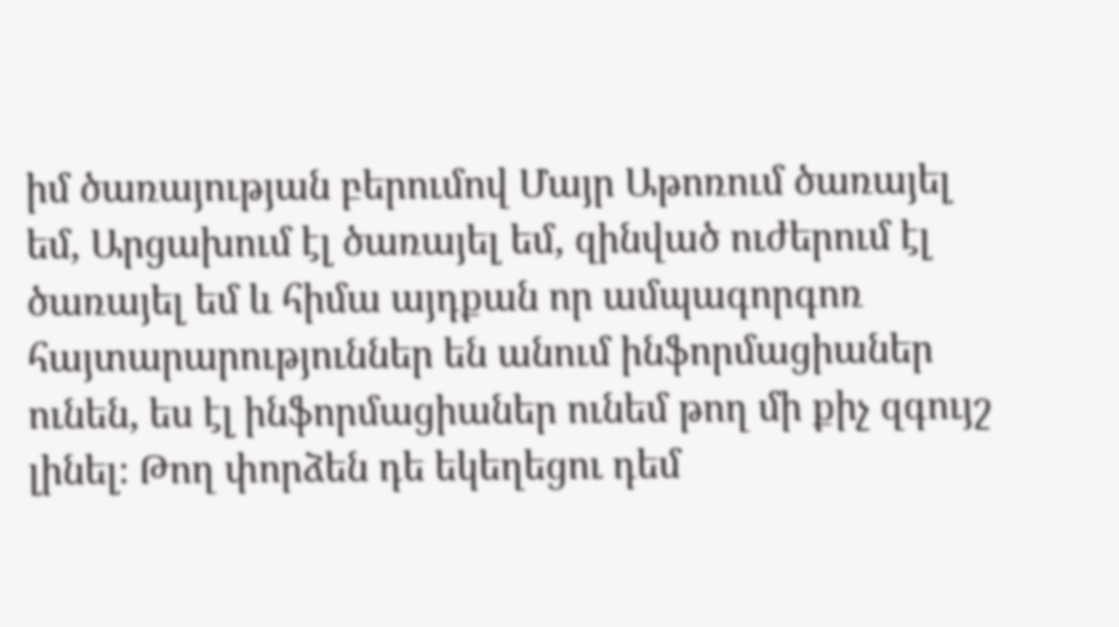իմ ծառայության բերումով Մայր Աթոռում ծառայել եմ, Արցախում էլ ծառայել եմ, զինված ուժերում էլ ծառայել եմ և հիմա այդքան որ ամպագորգոռ հայտարարություններ են անում ինֆորմացիաներ ունեն, ես էլ ինֆորմացիաներ ունեմ թող մի քիչ զգույշ լինել։ Թող փորձեն դե եկեղեցու դեմ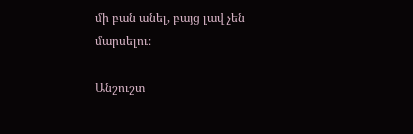մի բան անել, բայց լավ չեն մարսելու։

Անշուշտ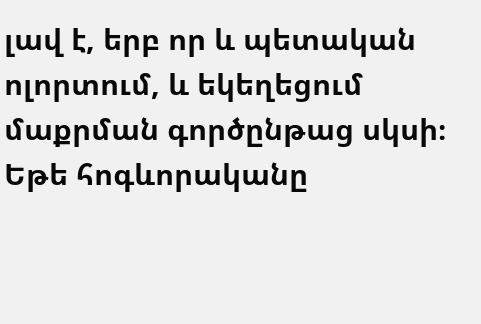լավ է, երբ որ և պետական ոլորտում, և եկեղեցում մաքրման գործընթաց սկսի։  Եթե հոգևորականը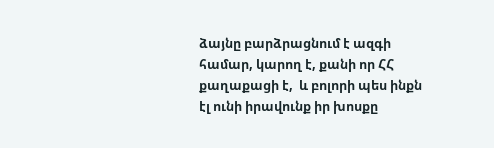ձայնը բարձրացնում է ազգի համար, կարող է, քանի որ ՀՀ քաղաքացի է,  և բոլորի պես ինքն էլ ունի իրավունք իր խոսքը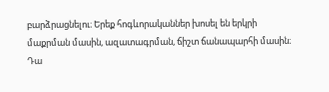բարձրացնելու։ Երեք հոգևորականներ խոսել են երկրի մաքրման մասին, ազատագրման, ճիշտ ճանապարհի մասին։ Դա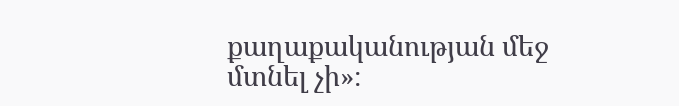քաղաքականության մեջ մտնել չի»։